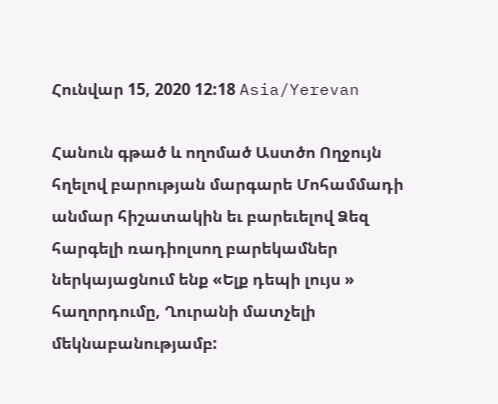Հունվար 15, 2020 12:18 Asia/Yerevan

Հանուն գթած և ողոմած Աստծո Ողջույն հղելով բարության մարգարե Մոհամմադի անմար հիշատակին եւ բարեւելով Ձեզ հարգելի ռադիոլսող բարեկամներ ներկայացնում ենք «Ելք դեպի լույս » հաղորդումը, Ղուրանի մատչելի մեկնաբանությամբ: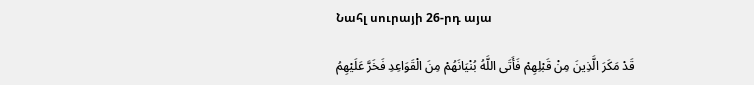Նահլ սուրայի 26-րդ այա

قَدْ مَکَرَ الَّذِینَ مِنْ قَبْلِهِمْ فَأَتَى اللَّهُ بُنْیَانَهُمْ مِنَ الْقَوَاعِدِ فَخَرَّ عَلَیْهِمُ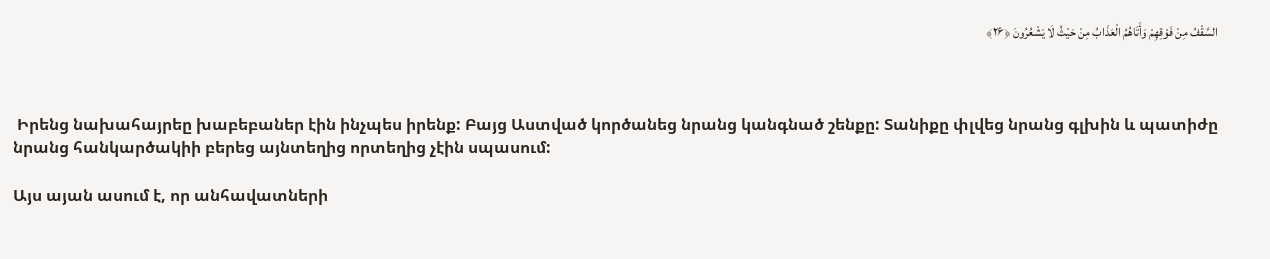السَّقْفُ مِنْ فَوْقِهِمْ وَأَتَاهُمُ الْعَذَابُ مِنْ حَیْثُ لَا یَشْعُرُونَ ﴿۲۶﴾



 Իրենց նախահայրեը խաբեբաներ էին ինչպես իրենք: Բայց Աստված կործանեց նրանց կանգնած շենքը: Տանիքը փլվեց նրանց գլխին և պատիժը նրանց հանկարծակիի բերեց այնտեղից որտեղից չէին սպասում:

Այս այան ասում է, որ անհավատների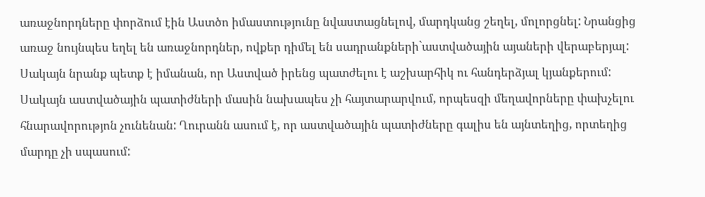առաջնորդները փորձում էին Աստծո իմաստությունը նվաստացնելով, մարդկանց շեղել, մոլորցնել: Նրանցից առաջ նույնպես եղել են առաջնորդներ, ովքեր դիմել են սադրանքների`աստվածային այաների վերաբերյալ: Սակայն նրանք պետք է իմանան, որ Աստված իրենց պատժելու է աշխարհիկ ու հանդերձյալ կյանքերում: Սակայն աստվածային պատիժների մասին նախապես չի հայտարարվում, որպեսզի մեղավորները փախչելու հնարավորությոն չունենան: Ղուրանն ասում է, որ աստվածային պատիժները գալիս են այնտեղից, որտեղից մարդը չի սպասում: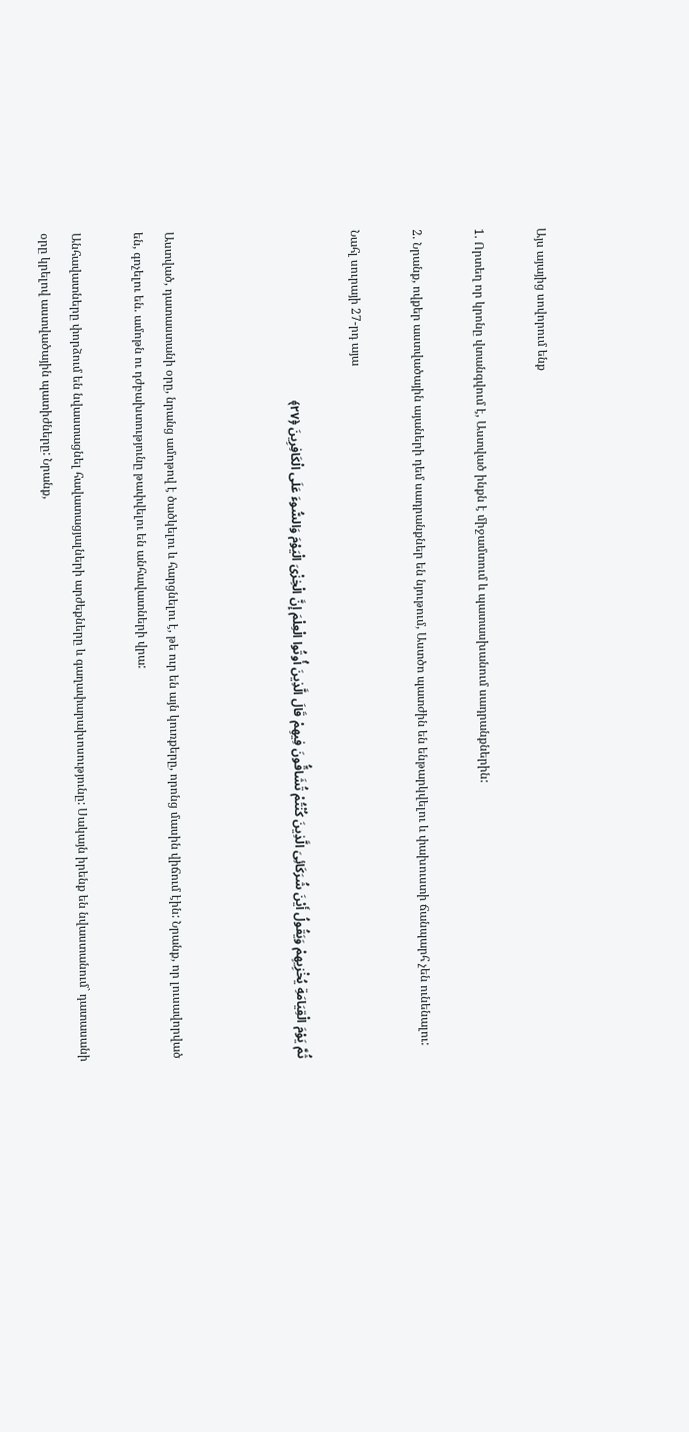Այս այայից սովորում ենք

1. Որտեղ որ կրոնը վտանգվում է, Աստված ինքն է միջամտում և պատասխանում սադրանքներին:

2. Նրանք, ովքեր աստվածային այաների դեմ սադրանքներ են նյութում, Աստծո պատժին են ենթարկվելու և փախուստի ճանպարհ չեն ունենալու:

Նահլ սուրայի 27-րդ այա

ثُمَّ یَوْمَ الْقِیَامَةِ یُخْزِیهِمْ وَیَقُولُ أَیْنَ شُرَکَائِیَ الَّذِینَ کُنْتُمْ تُشَاقُّونَ فِیهِمْ قَالَ الَّذِینَ أُوتُوا الْعِلْمَ إِنَّ الْخِزْیَ الْیَوْمَ وَالسُّوءَ عَلَى الْکَافِرِینَ ﴿۲۷﴾



Աստված, դատաստանի օրը, նրանց ամոթով է ծածկելու և հարցնելու է, թե ուր են այն կուռքերը, որոնց մասին վիճում էին: Նրանք, որ լուսավորված են, գոչելու են. ամոթն ու դժբախտությունը թափվելու են անհավատների վրա:

Անհավատները փորձում են նվաստացնել հավատացյալների արժեքները և գաղափարախոսությունը: Սակայն իրենք են նվաստանում` դատասանի օրը կրելով աստվածային պատիժները: Նրանք,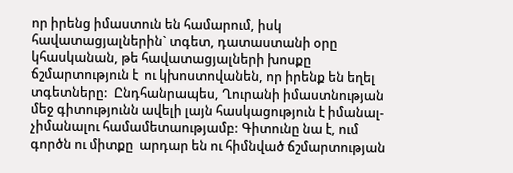որ իրենց իմաստուն են համարում, իսկ հավատացյալներին` տգետ, դատաստանի օրը կհասկանան, թե հավատացյալների խոսքը ճշմարտություն է  ու կխոստովանեն, որ իրենք են եղել տգետները:  Ընդհանրապես, Ղուրանի իմաստնության մեջ գիտությունն ավելի լայն հասկացություն է իմանալ-չիմանալու համամետաությամբ: Գիտունը նա է, ում գործն ու միտքը  արդար են ու հիմնված ճշմարտության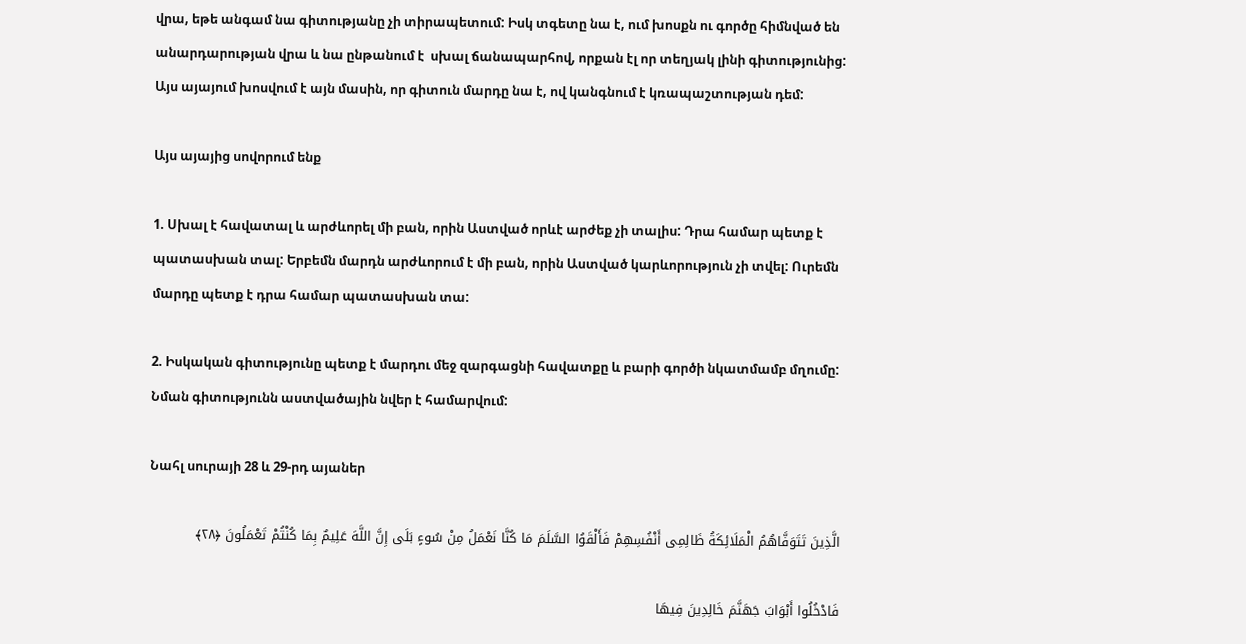վրա, եթե անգամ նա գիտությանը չի տիրապետում: Իսկ տգետը նա է, ում խոսքն ու գործը հիմնված են անարդարության վրա և նա ընթանում է  սխալ ճանապարհով, որքան էլ որ տեղյակ լինի գիտությունից: Այս այայում խոսվում է այն մասին, որ գիտուն մարդը նա է, ով կանգնում է կռապաշտության դեմ:

Այս այայից սովորում ենք

1. Սխալ է հավատալ և արժևորել մի բան, որին Աստված որևէ արժեք չի տալիս: Դրա համար պետք է պատասխան տալ: Երբեմն մարդն արժևորում է մի բան, որին Աստված կարևորություն չի տվել: Ուրեմն մարդը պետք է դրա համար պատասխան տա:

2. Իսկական գիտությունը պետք է մարդու մեջ զարգացնի հավատքը և բարի գործի նկատմամբ մղումը: Նման գիտությունն աստվածային նվեր է համարվում:

Նահլ սուրայի 28 և 29-րդ այաներ

الَّذِینَ تَتَوَفَّاهُمُ الْمَلَائِکَةُ ظَالِمِی أَنْفُسِهِمْ فَأَلْقَوُا السَّلَمَ مَا کُنَّا نَعْمَلُ مِنْ سُوءٍ بَلَى إِنَّ اللَّهَ عَلِیمٌ بِمَا کُنْتُمْ تَعْمَلُونَ ﴿۲۸﴾

فَادْخُلُوا أَبْوَابَ جَهَنَّمَ خَالِدِینَ فِیهَا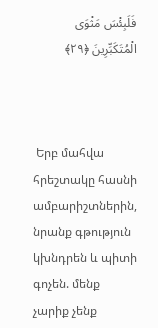فَلَبِئْسَ مَثْوَى الْمُتَکَبِّرِینَ ﴿۲۹﴾



 Երբ մահվա հրեշտակը հասնի ամբարիշտներին, նրանք գթություն կխնդրեն և պիտի գոչեն. մենք չարիք չենք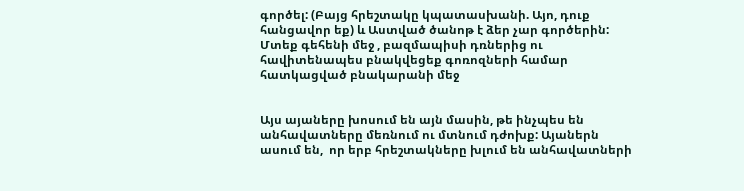գործել: (Բայց հրեշտակը կպատասխանի. Այո, դուք հանցավոր եք) և Աստված ծանոթ է ձեր չար գործերին:
Մտեք գեհենի մեջ , բազմապիսի դռներից ու հավիտենապես բնակվեցեք գոռոզների համար հատկացված բնակարանի մեջ


Այս այաները խոսում են այն մասին, թե ինչպես են անհավատները մեռնում ու մտնում դժոխք: Այաներն ասում են,  որ երբ հրեշտակները խլում են անհավատների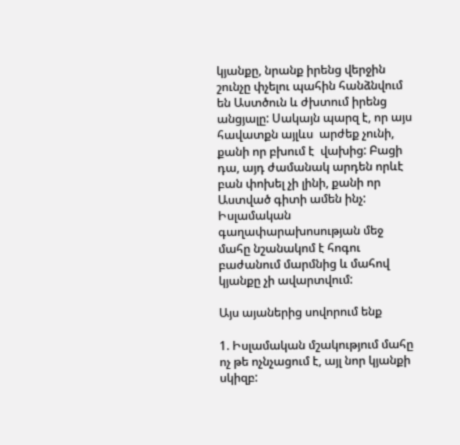կյանքը, նրանք իրենց վերջին շունչը փչելու պահին հանձնվում են Աստծուն և ժխտում իրենց անցյալը: Սակայն պարզ է, որ այս հավատքն այլևս  արժեք չունի, քանի որ բխում է  վախից: Բացի դա, այդ ժամանակ արդեն որևէ բան փոխել չի լինի, քանի որ Աստված գիտի ամեն ինչ: Իսլամական գաղափարախոսության մեջ մահը նշանակոմ է հոգու բաժանում մարմնից և մահով կյանքը չի ավարտվում:

Այս այաներից սովորում ենք

1. Իսլամական մշակությում մահը ոչ թե ոչնչացում է, այլ նոր կյանքի սկիզբ: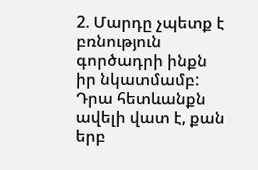2. Մարդը չպետք է բռնություն գործադրի ինքն իր նկատմամբ: Դրա հետևանքն ավելի վատ է, քան երբ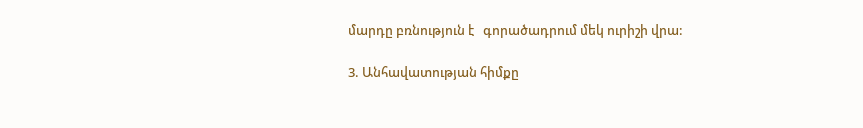մարդը բռնություն է   գորածադրում մեկ ուրիշի վրա:

3. Անհավատության հիմքը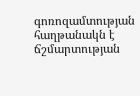գոռոզամտության հաղթանակն է ճշմարտության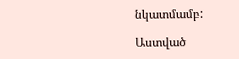նկատմամբ:

Աստված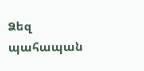Ձեզ պահապան